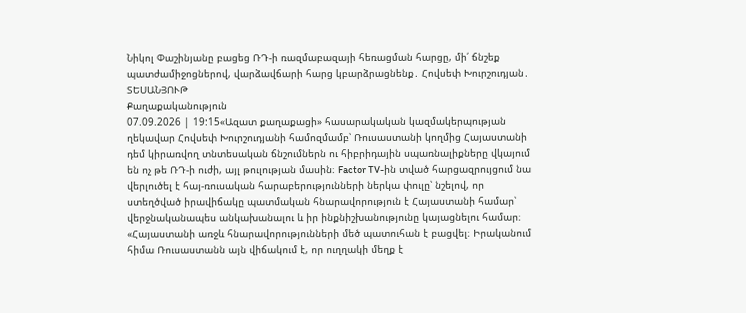Նիկոլ Փաշինյանը բացեց ՌԴ-ի ռազմաբազայի հեռացման հարցը, մի՛ ճնշեք պատժամիջոցներով, վարձավճարի հարց կբարձրացնենք․ Հովսեփ Խուրշուդյան․ ՏԵՍԱՆՅՈՒԹ
Քաղաքականություն
07.09.2026 | 19:15«Ազատ քաղաքացի» հասարակական կազմակերպության ղեկավար Հովսեփ Խուրշուդյանի համոզմամբ՝ Ռուսաստանի կողմից Հայաստանի դեմ կիրառվող տնտեսական ճնշումներն ու հիբրիդային սպառնալիքները վկայում են ոչ թե ՌԴ-ի ուժի, այլ թուլության մասին։ Factor TV-ին տված հարցազրույցում նա վերլուծել է հայ-ռուսական հարաբերությունների ներկա փուլը՝ նշելով, որ ստեղծված իրավիճակը պատմական հնարավորություն է Հայաստանի համար՝ վերջնականապես անկախանալու և իր ինքնիշխանությունը կայացնելու համար։
«Հայաստանի առջև հնարավորությունների մեծ պատուհան է բացվել։ Իրականում հիմա Ռուսաստանն այն վիճակում է, որ ուղղակի մեղք է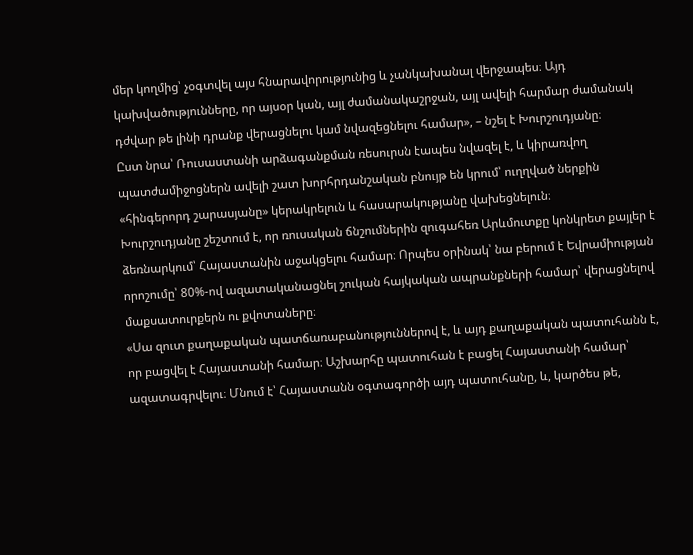մեր կողմից՝ չօգտվել այս հնարավորությունից և չանկախանալ վերջապես։ Այդ կախվածությունները, որ այսօր կան, այլ ժամանակաշրջան, այլ ավելի հարմար ժամանակ դժվար թե լինի դրանք վերացնելու կամ նվազեցնելու համար», – նշել է Խուրշուդյանը։
Ըստ նրա՝ Ռուսաստանի արձագանքման ռեսուրսն էապես նվազել է, և կիրառվող պատժամիջոցներն ավելի շատ խորհրդանշական բնույթ են կրում՝ ուղղված ներքին «հինգերորդ շարասյանը» կերակրելուն և հասարակությանը վախեցնելուն։
Խուրշուդյանը շեշտում է, որ ռուսական ճնշումներին զուգահեռ Արևմուտքը կոնկրետ քայլեր է ձեռնարկում՝ Հայաստանին աջակցելու համար։ Որպես օրինակ՝ նա բերում է Եվրամիության որոշումը՝ 80%-ով ազատականացնել շուկան հայկական ապրանքների համար՝ վերացնելով մաքսատուրքերն ու քվոտաները։
«Սա զուտ քաղաքական պատճառաբանություններով է, և այդ քաղաքական պատուհանն է, որ բացվել է Հայաստանի համար։ Աշխարհը պատուհան է բացել Հայաստանի համար՝ ազատագրվելու։ Մնում է՝ Հայաստանն օգտագործի այդ պատուհանը, և, կարծես թե,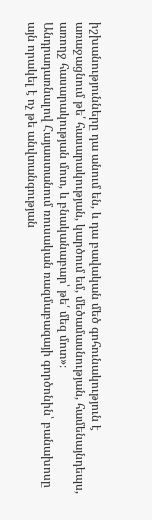իշխանությունները դա անում են, և դա բավական մեծ գոհունակություն է առաջացնում թե՛ հասարակության, կարծում եմ, մեծամասնության, համենայնդեպս, առողջ հասարակության մոտ, և բնականաբար՝ թե՛ մեզ մոտ»։
Անդրադառնալով Հայաստանում ռուսական ռազմաբազայի գործոնին՝ բանախոսը այն որակել է ոչ թե անվտանգության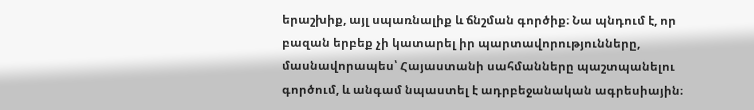երաշխիք, այլ սպառնալիք և ճնշման գործիք։ Նա պնդում է, որ բազան երբեք չի կատարել իր պարտավորությունները, մասնավորապես՝ Հայաստանի սահմանները պաշտպանելու գործում, և անգամ նպաստել է ադրբեջանական ագրեսիային։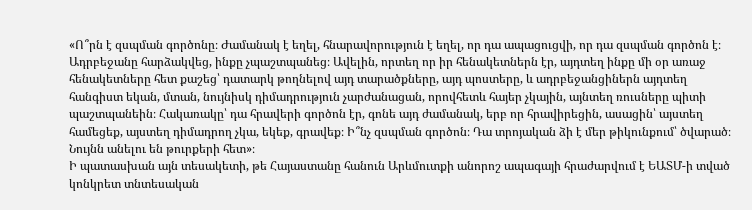«Ո՞րն է զսպման գործոնը։ Ժամանակ է եղել, հնարավորություն է եղել, որ դա ապացուցվի, որ դա զսպման գործոն է։ Ադրբեջանը հարձակվեց, ինքը չպաշտպանեց։ Ավելին, որտեղ որ իր հենակետներն էր, այդտեղ ինքը մի օր առաջ հենակետները հետ քաշեց՝ դատարկ թողնելով այդ տարածքները, այդ պոստերը, և ադրբեջանցիներն այդտեղ հանգիստ եկան, մտան, նույնիսկ դիմադրություն չարժանացան, որովհետև հայեր չկային, այնտեղ ռուսները պիտի պաշտպանեին։ Հակառակը՝ դա հրավերի գործոն էր, գոնե այդ ժամանակ, երբ որ հրավիրեցին, ասացին՝ այստեղ համեցեք, այստեղ դիմադրող չկա, եկեք, գրավեք։ Ի՞նչ զսպման գործոն։ Դա տրոյական ձի է մեր թիկունքում՝ ծվարած։ Նույնն անելու են թուրքերի հետ»։
Ի պատասխան այն տեսակետի, թե Հայաստանը հանուն Արևմուտքի անորոշ ապագայի հրաժարվում է ԵԱՏՄ-ի տված կոնկրետ տնտեսական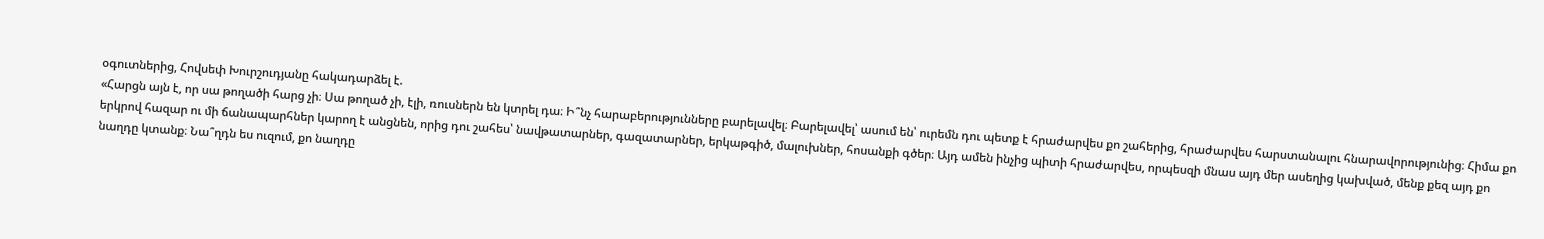օգուտներից, Հովսեփ Խուրշուդյանը հակադարձել է.
«Հարցն այն է, որ սա թողածի հարց չի։ Սա թողած չի, էլի, ռուսներն են կտրել դա։ Ի՞նչ հարաբերությունները բարելավել։ Բարելավել՝ ասում են՝ ուրեմն դու պետք է հրաժարվես քո շահերից, հրաժարվես հարստանալու հնարավորությունից։ Հիմա քո երկրով հազար ու մի ճանապարհներ կարող է անցնեն, որից դու շահես՝ նավթատարներ, գազատարներ, երկաթգիծ, մալուխներ, հոսանքի գծեր։ Այդ ամեն ինչից պիտի հրաժարվես, որպեսզի մնաս այդ մեր ասեղից կախված, մենք քեզ այդ քո նաղդը կտանք։ Նա՞ղդն ես ուզում, քո նաղդը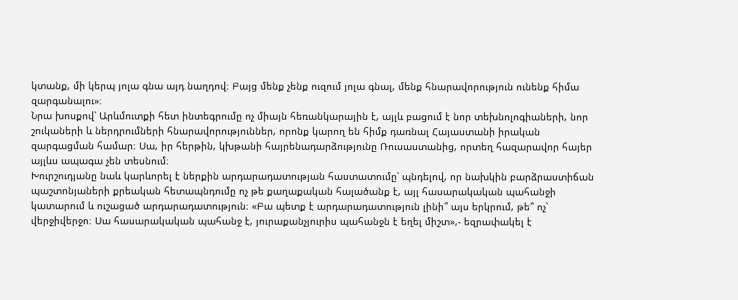կտանք, մի կերպ յոլա գնա այդ նաղդով։ Բայց մենք չենք ուզում յոլա գնալ, մենք հնարավորություն ունենք հիմա զարգանալու»։
Նրա խոսքով՝ Արևմուտքի հետ ինտեգրումը ոչ միայն հեռանկարային է, այլև բացում է նոր տեխնոլոգիաների, նոր շուկաների և ներդրումների հնարավորություններ, որոնք կարող են հիմք դառնալ Հայաստանի իրական զարգացման համար։ Սա, իր հերթին, կխթանի հայրենադարձությունը Ռուսաստանից, որտեղ հազարավոր հայեր այլևս ապագա չեն տեսնում։
Խուրշուդյանը նաև կարևորել է ներքին արդարադատության հաստատումը՝ պնդելով, որ նախկին բարձրաստիճան պաշտոնյաների քրեական հետապնդումը ոչ թե քաղաքական հալածանք է, այլ հասարակական պահանջի կատարում և ուշացած արդարադատություն։ «Բա պետք է արդարադատություն լինի՞ այս երկրում, թե՞ ոչ՝ վերջիվերջո։ Սա հասարակական պահանջ է, յուրաքանչյուրիս պահանջն է եղել միշտ»,- եզրափակել է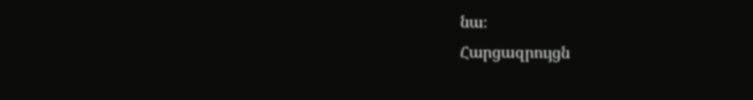նա։
Հարցազրույցն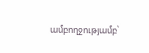ամբողջությամբ՝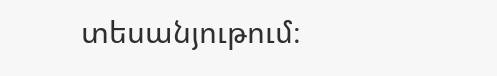տեսանյութում։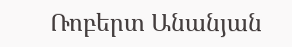Ռոբերտ Անանյան